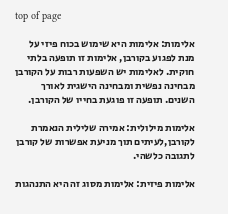top of page

אלימות: אלימות היא שימוש בכוח פיזי על מנת לפגוע בקורבן, אלימות זו תופעה בלתי חוקית. לאלימות יש השפעות רבות על הקורבן מבחינה נפשית ומבחינה הישגית לאורך השנים. תופעה זו פוגעת בחייו של הקורבן.

אלימות מילולית: אמירה שלילית הנאמרת לקורבן,לעיתים תוך מניעת אפשרות של קורבן לתגובה כלשהי.

אלימות פיזית: אלימות מסוג זה היא התנהגות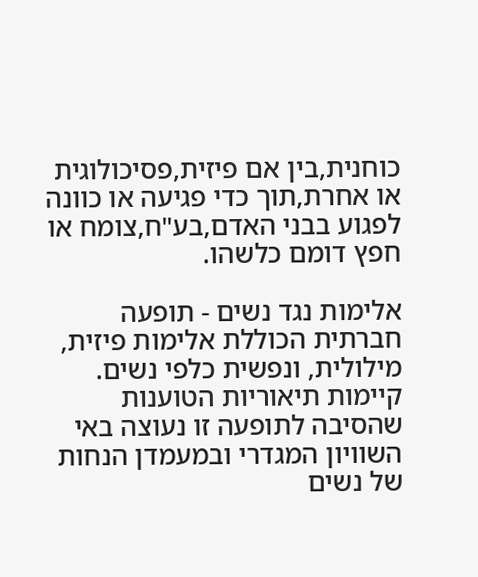כוחנית,בין אם פיזית,פסיכולוגית או אחרת,תוך כדי פגיעה או כוונה לפגוע בבני האדם,בע"ח,צומח או חפץ דומם כלשהו.

אלימות נגד נשים - תופעה חברתית הכוללת אלימות פיזית, מילולית, ונפשית כלפי נשים. קיימות תיאוריות הטוענות שהסיבה לתופעה זו נעוצה באי השוויון המגדרי ובמעמדן הנחות של נשים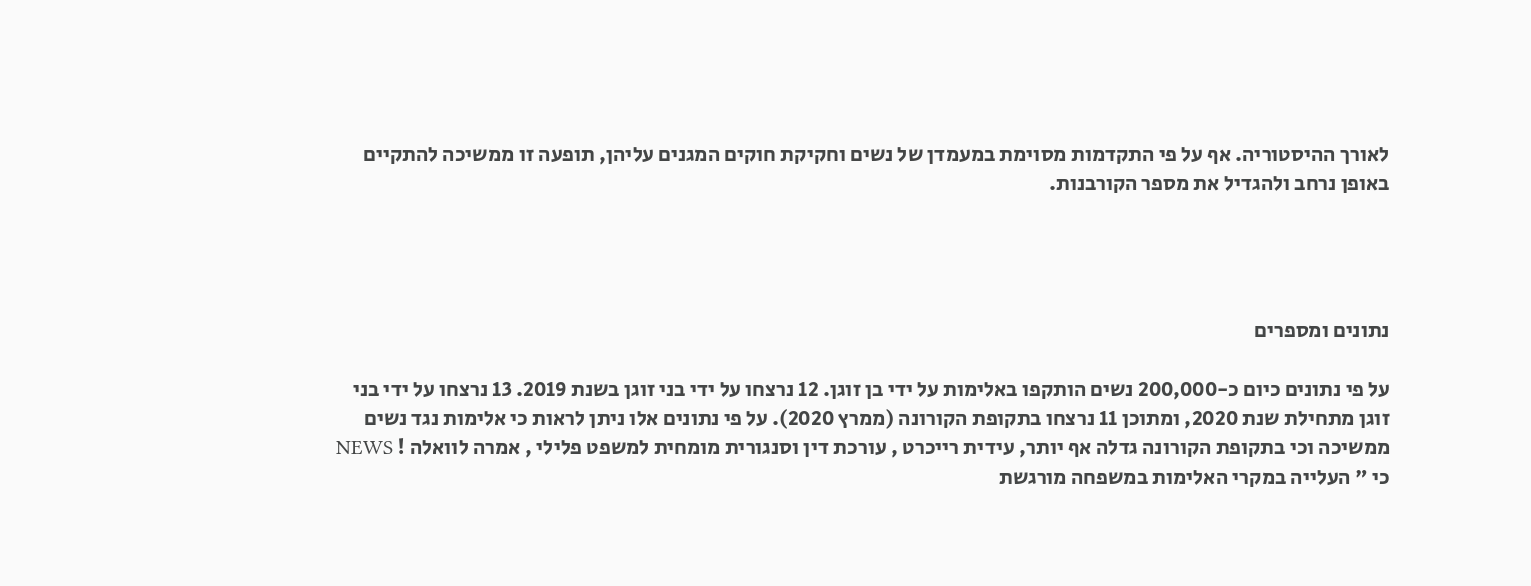לאורך ההיסטוריה. אף על פי התקדמות מסוימת במעמדן של נשים וחקיקת חוקים המגנים עליהן, תופעה זו ממשיכה להתקיים באופן נרחב ולהגדיל את מספר הקורבנות.




נתונים ומספרים

על פי נתונים כיום כ-200,000 נשים הותקפו באלימות על ידי בן זוגן. 12 נרצחו על ידי בני זוגן בשנת 2019. 13 נרצחו על ידי בני זוגן מתחילת שנת 2020, ומתוכן 11 נרצחו בתקופת הקורונה (ממרץ 2020). על פי נתונים אלו ניתן לראות כי אלימות נגד נשים ממשיכה וכי בתקופת הקורונה גדלה אף יותר, עידית רייכרט , עורכת דין וסנגורית מומחית למשפט פלילי , אמרה לוואלה ! NEWS כי " העלייה במקרי האלימות במשפחה מורגשת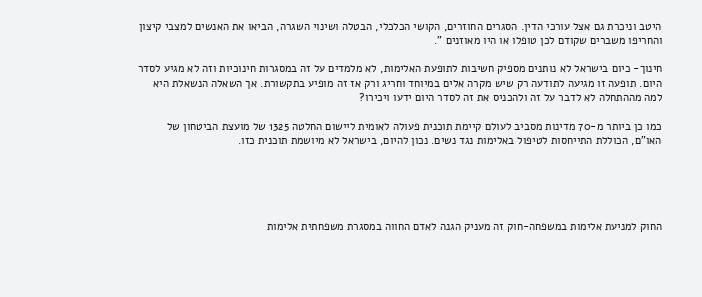היטב וניכרת גם אצל עורכי הדין. הסגרים החוזרים, הקושי הכלכלי, הבטלה ושינוי השגרה, הביאו את האנשים למצבי קיצון והחריפו משברים שקודם לכן טופלו או היו מאוזנים ".

חינוך- כיום בישראל לא נותנים מספיק חשיבות לתופעת האלימות, לא מלמדים על זה במסגרות חינוכיות וזה לא מגיע לסדר היום. תופעה זו מגיעה לתודעה רק שיש מקרה אלים במיוחד וחריג ורק אז זה מופיע בתקשורת. אך השאלה הנשאלת היא למה מההתחלה לא לדבר על זה ולהכניס את זה לסדר היום ידעו ויכירו?

כמו כן ביותר מ-70 מדינות מסביב לעולם קיימת תוכנית פעולה לאומית ליישום החלטה 1325 של מועצת הביטחון של האו"ם, הכוללת התייחסות לטיפול באלימות נגד נשים. נכון להיום, בישראל לא מיושמת תוכנית כזו.





החוק למניעת אלימות במשפחה-חוק זה מעניק הגנה לאדם החווה במסגרת משפחתית אלימות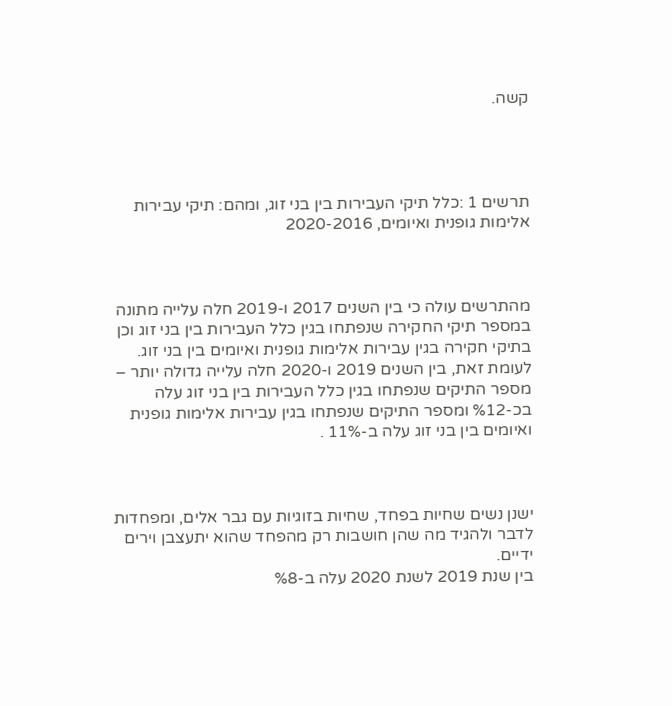קשה.




תרשים 1 :כלל תיקי העבירות בין בני זוג, ומהם: תיקי עבירות אלימות גופנית ואיומים, 2020-2016



מהתרשים עולה כי בין השנים 2017 ו-2019 חלה עלייה מתונה במספר תיקי החקירה שנפתחו בגין כלל העבירות בין בני זוג וכן בתיקי חקירה בגין עבירות אלימות גופנית ואיומים בין בני זוג. לעומת זאת, בין השנים 2019 ו-2020 חלה עלייה גדולה יותר – מספר התיקים שנפתחו בגין כלל העבירות בין בני זוג עלה בכ-%12 ומספר התיקים שנפתחו בגין עבירות אלימות גופנית ואיומים בין בני זוג עלה ב-11% .



ישנן נשים שחיות בפחד, שחיות בזוגיות עם גבר אלים, ומפחדות לדבר ולהגיד מה שהן חושבות רק מהפחד שהוא יתעצבן וירים ידיים.
בין שנת 2019 לשנת 2020 עלה ב-%8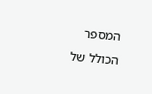המספר הכולל של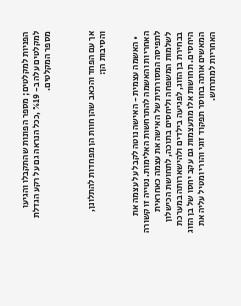הפניות למקלטים; מספר הפונות שהתקבלו והגיעו למקלטים עלה ב- %19 ,ככל הנראה גם על רקע הגדלת מספר המקלטים.



אך עם הפחד והכאב שהן חוות הן מפחדות להתלונן, והסיבות הן:


  • האשמה עצמית - האישה נוטה לקבל על עצמה את האחריות והאשמה להתרחשות האלימות. נטייה זו קשורה לתפיסה המסורתית של האישה את עצמה כאחראית לשלמות המשפחה וליחסים בתוכה, לתחושת הכישלון בבחירת בן הזוג, לפגיעה בילדים ולהישארותה במערכת היחסים. תחושות אלו מתעצמות גם עקב יחסו של בן הזוג המאשים אותה בחוסר תפקוד זוגי והורי ומטיל עליה את האחריות למתרחש.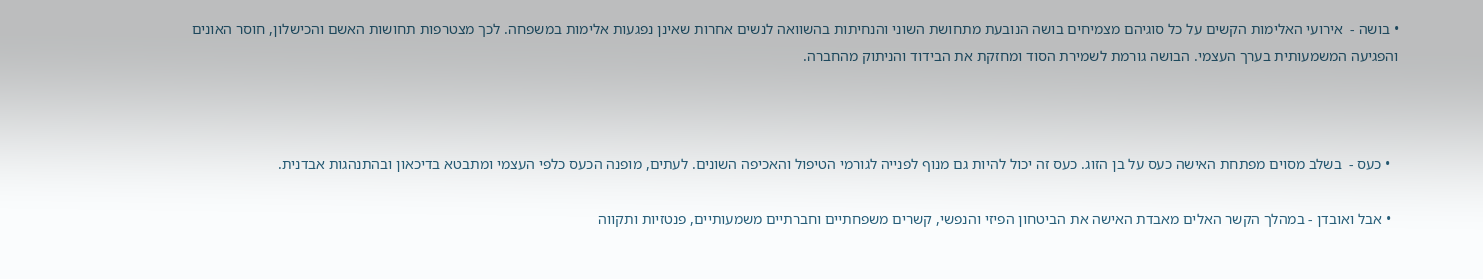• בושה -  אירועי האלימות הקשים על כל סוגיהם מצמיחים בושה הנובעת מתחושת השוני והנחיתות בהשוואה לנשים אחרות שאינן נפגעות אלימות במשפחה. לכך מצטרפות תחושות האשם והכישלון, חוסר האונים והפגיעה המשמעותית בערך העצמי. הבושה גורמת לשמירת הסוד ומחזקת את הבידוד והניתוק מהחברה.



  • כעס -  בשלב מסוים מפתחת האישה כעס על בן הזוג. כעס זה יכול להיות גם מנוף לפנייה לגורמי הטיפול והאכיפה השונים. לעתים, מופנה הכעס כלפי העצמי ומתבטא בדיכאון ובהתנהגות אבדנית.

  • אבל ואובדן - במהלך הקשר האלים מאבדת האישה את הביטחון הפיזי והנפשי, קשרים משפחתיים וחברתיים משמעותיים, פנטזיות ותקווה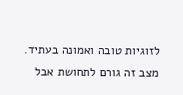לזוגיות טובה ואמונה בעתיד. מצב זה גורם לתחושת אבל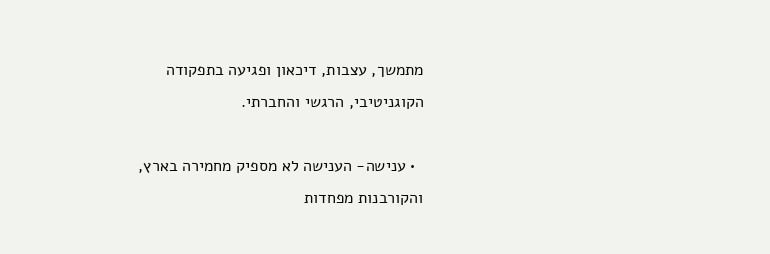מתמשך, עצבות, דיכאון ופגיעה בתפקודה הקוגניטיבי, הרגשי והחברתי.

  • ענישה- הענישה לא מספיק מחמירה בארץ, והקורבנות מפחדות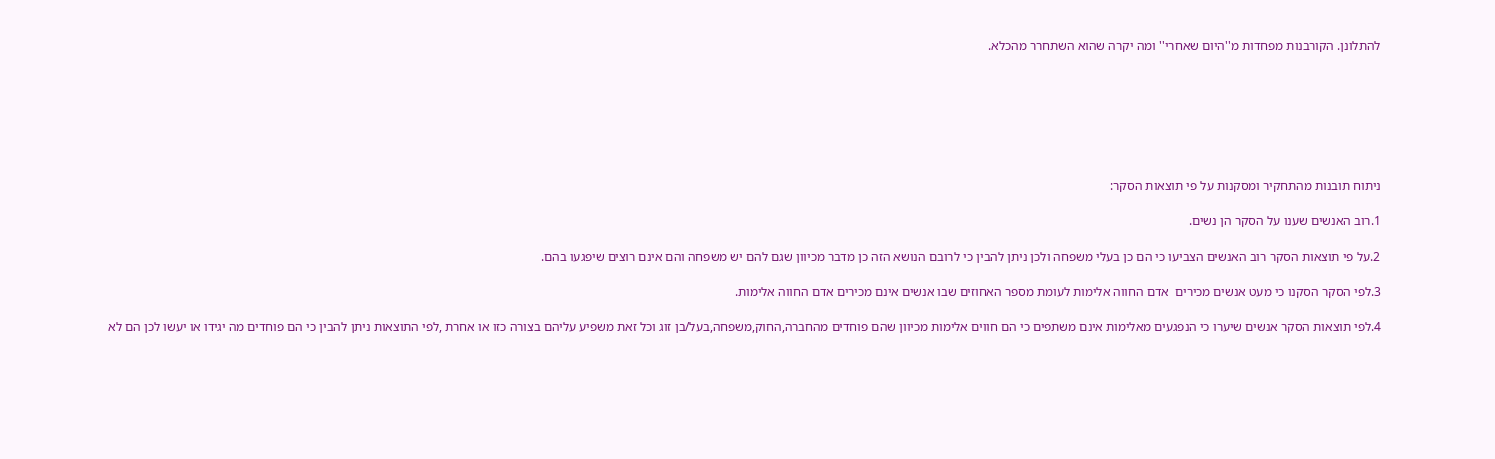להתלונן. הקורבנות מפחדות מ''היום שאחרי'' ומה יקרה שהוא השתחרר מהכלא.







ניתוח תובנות מהתחקיר ומסקנות על פי תוצאות הסקר:

1.רוב האנשים שענו על הסקר הן נשים.

2.על פי תוצאות הסקר רוב האנשים הצביעו כי הם כן בעלי משפחה ולכן ניתן להבין כי לרובם הנושא הזה כן מדבר מכיוון שגם להם יש משפחה והם אינם רוצים שיפגעו בהם.

3.לפי הסקר הסקנו כי מעט אנשים מכירים  אדם החווה אלימות לעומת מספר האחוזים שבו אנשים אינם מכירים אדם החווה אלימות.

4.לפי תוצאות הסקר אנשים שיערו כי הנפגעים מאלימות אינם משתפים כי הם חווים אלימות מכיוון שהם פוחדים מהחברה,החוק,משפחה,בעל/בן זוג וכל זאת משפיע עליהם בצורה כזו או אחרת ,לפי התוצאות ניתן להבין כי הם פוחדים מה יגידו או יעשו לכן הם לא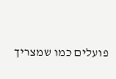פועלים כמו שמצריך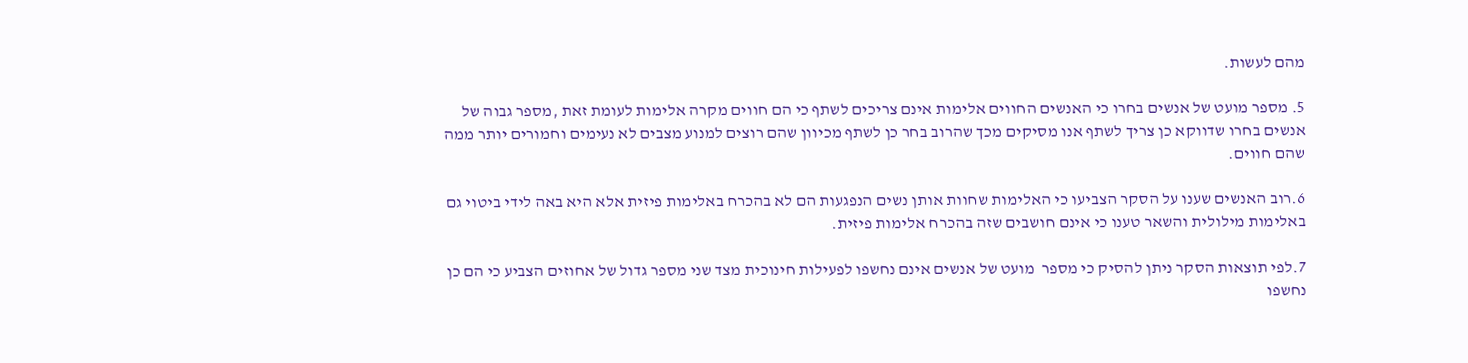מהם לעשות.

5. מספר מועט של אנשים בחרו כי האנשים החווים אלימות אינם צריכים לשתף כי הם חווים מקרה אלימות לעומת זאת ,מספר גבוה של אנשים בחרו שדווקא כן צריך לשתף אנו מסיקים מכך שהרוב בחר כן לשתף מכיוון שהם רוצים למנוע מצבים לא נעימים וחמורים יותר ממה שהם חווים.

6.רוב האנשים שענו על הסקר הצביעו כי האלימות שחוות אותן נשים הנפגעות הם לא בהכרח באלימות פיזית אלא היא באה לידי ביטוי גם באלימות מילולית והשאר טענו כי אינם חושבים שזה בהכרח אלימות פיזית.

7.לפי תוצאות הסקר ניתן להסיק כי מספר  מועט של אנשים אינם נחשפו לפעילות חינוכית מצד שני מספר גדול של אחוזים הצביע כי הם כן נחשפו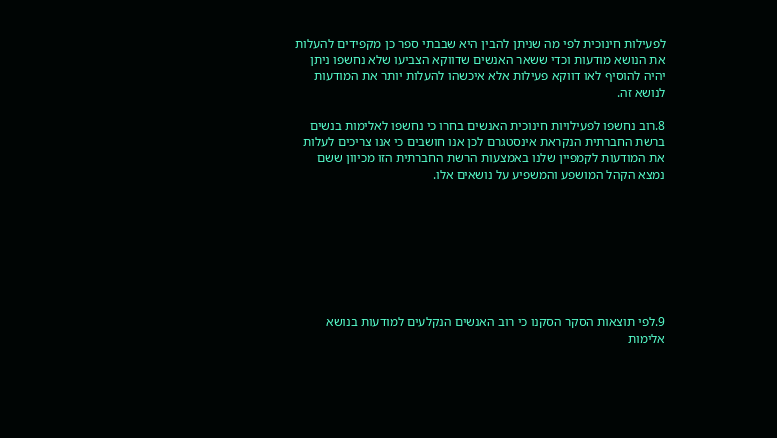לפעילות חינוכית לפי מה שניתן להבין היא שבבתי ספר כן מקפידים להעלות את הנושא מודעות וכדי ששאר האנשים שדווקא הצביעו שלא נחשפו ניתן יהיה להוסיף לאו דווקא פעילות אלא איכשהו להעלות יותר את המודעות לנושא זה.

8.רוב נחשפו לפעילויות חינוכית האנשים בחרו כי נחשפו לאלימות בנשים ברשת החברתית הנקראת אינסטגרם לכן אנו חושבים כי אנו צריכים לעלות את המודעות לקמפיין שלנו באמצעות הרשת החברתית הזו מכיוון ששם נמצא הקהל המושפע והמשפיע על נושאים אלו.








9.לפי תוצאות הסקר הסקנו כי רוב האנשים הנקלעים למודעות בנושא אלימות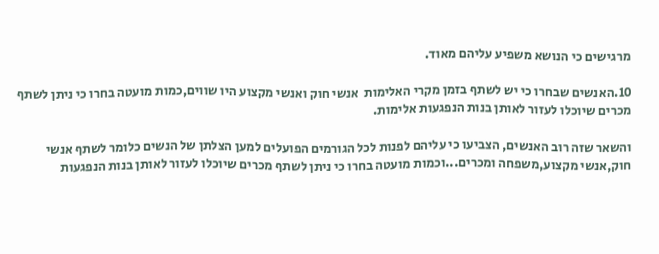מרגישים כי הנושא משפיע עליהם מאוד.

10.האנשים שבחרו כי יש לשתף בזמן מקרי האלימות  אנשי חוק ואנשי מקצוע היו שווים,כמות מועטה בחרו כי ניתן לשתף מכרים שיוכלו לעזור לאותן בנות הנפגעות אלימות.

והשאר שזה רוב האנשים, הצביעו כי עליהם לפנות לכל הגורמים הפועלים למען הצלתן של הנשים כלומר לשתף אנשי חוק,אנשי מקצוע,משפחה ומכרים...וכמות מועטה בחרו כי ניתן לשתף מכרים שיוכלו לעזור לאותן בנות הנפגעות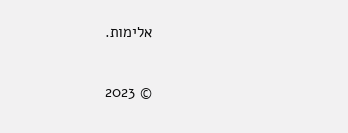אלימות.

© 2023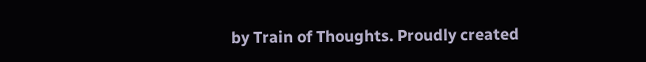by Train of Thoughts. Proudly created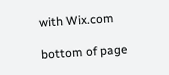with Wix.com

bottom of page